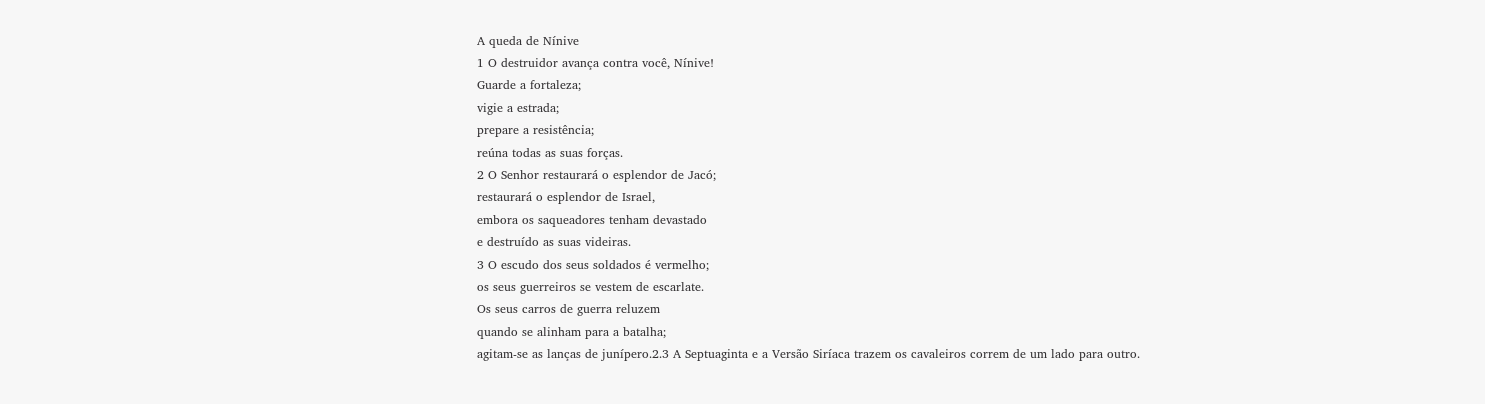A queda de Nínive
1 O destruidor avança contra você, Nínive!
Guarde a fortaleza;
vigie a estrada;
prepare a resistência;
reúna todas as suas forças.
2 O Senhor restaurará o esplendor de Jacó;
restaurará o esplendor de Israel,
embora os saqueadores tenham devastado
e destruído as suas videiras.
3 O escudo dos seus soldados é vermelho;
os seus guerreiros se vestem de escarlate.
Os seus carros de guerra reluzem
quando se alinham para a batalha;
agitam-se as lanças de junípero.2.3 A Septuaginta e a Versão Siríaca trazem os cavaleiros correm de um lado para outro.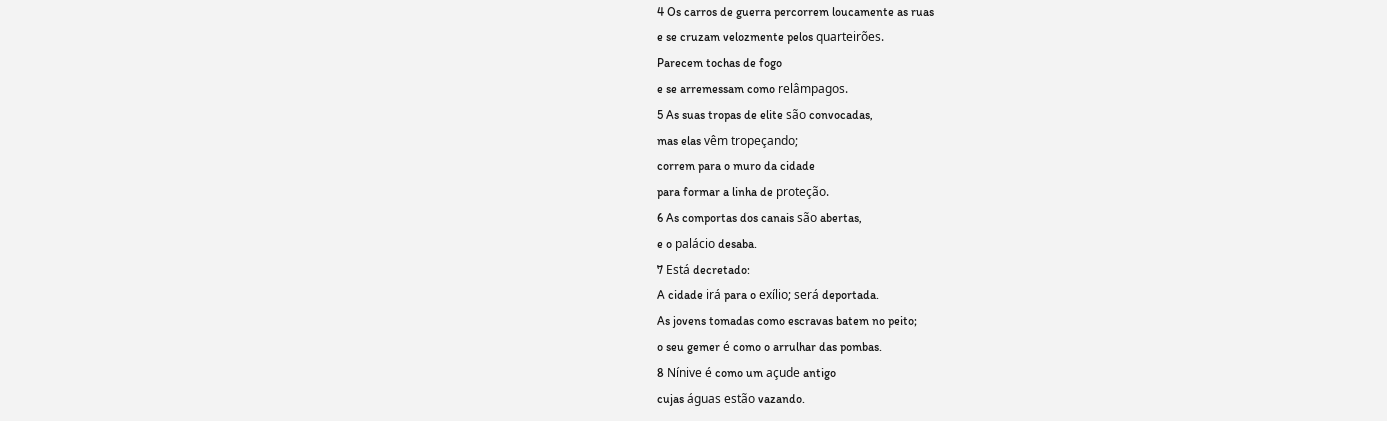4 Os carros de guerra percorrem loucamente as ruas
e se cruzam velozmente pelos quarteirões.
Parecem tochas de fogo
e se arremessam como relâmpagos.
5 As suas tropas de elite são convocadas,
mas elas vêm tropeçando;
correm para o muro da cidade
para formar a linha de proteção.
6 As comportas dos canais são abertas,
e o palácio desaba.
7 Está decretado:
A cidade irá para o exílio; será deportada.
As jovens tomadas como escravas batem no peito;
o seu gemer é como o arrulhar das pombas.
8 Nínive é como um açude antigo
cujas águas estão vazando.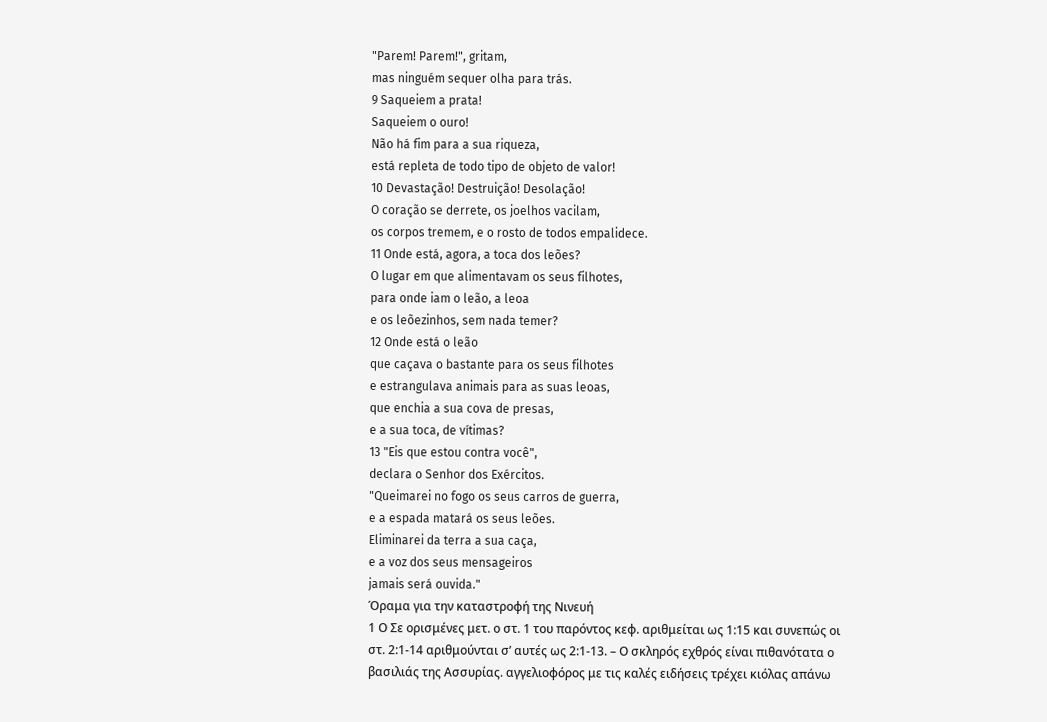"Parem! Parem!", gritam,
mas ninguém sequer olha para trás.
9 Saqueiem a prata!
Saqueiem o ouro!
Não há fim para a sua riqueza,
está repleta de todo tipo de objeto de valor!
10 Devastação! Destruição! Desolação!
O coração se derrete, os joelhos vacilam,
os corpos tremem, e o rosto de todos empalidece.
11 Onde está, agora, a toca dos leões?
O lugar em que alimentavam os seus filhotes,
para onde iam o leão, a leoa
e os leõezinhos, sem nada temer?
12 Onde está o leão
que caçava o bastante para os seus filhotes
e estrangulava animais para as suas leoas,
que enchia a sua cova de presas,
e a sua toca, de vítimas?
13 "Eis que estou contra você",
declara o Senhor dos Exércitos.
"Queimarei no fogo os seus carros de guerra,
e a espada matará os seus leões.
Eliminarei da terra a sua caça,
e a voz dos seus mensageiros
jamais será ouvida."
Όραμα για την καταστροφή της Νινευή
1 Ο Σε ορισμένες μετ. ο στ. 1 του παρόντος κεφ. αριθμείται ως 1:15 και συνεπώς οι στ. 2:1-14 αριθμούνται σ’ αυτές ως 2:1-13. – Ο σκληρός εχθρός είναι πιθανότατα ο βασιλιάς της Ασσυρίας. αγγελιοφόρος με τις καλές ειδήσεις τρέχει κιόλας απάνω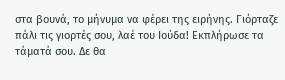στα βουνά, το μήνυμα να φέρει της ειρήνης. Γιόρταζε πάλι τις γιορτές σου, λαέ του Ιούδα! Εκπλήρωσε τα τάματά σου. Δε θα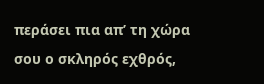περάσει πια απ’ τη χώρα σου ο σκληρός εχθρός,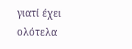γιατί έχει ολότελα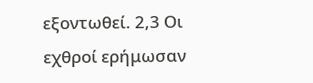εξοντωθεί. 2,3 Οι εχθροί ερήμωσαν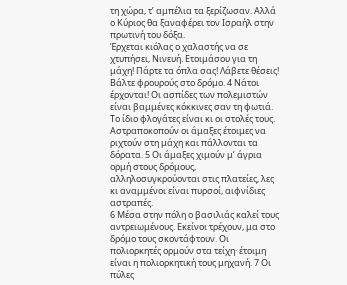τη χώρα, τ’ αμπέλια τα ξερίζωσαν. Αλλά ο Κύριος θα ξαναφέρει τον Ισραήλ στην πρωτινή του δόξα.
Έρχεται κιόλας ο χαλαστής να σε χτυπήσει, Νινευή. Ετοιμάσου για τη μάχη! Πάρτε τα όπλα σας! Λάβετε θέσεις! Βάλτε φρουρούς στο δρόμο. 4 Νάτοι έρχονται! Οι ασπίδες των πολεμιστών είναι βαμμένες κόκκινες σαν τη φωτιά. Το ίδιο φλογάτες είναι κι οι στολές τους. Αστραποκοπούν οι άμαξες έτοιμες να ριχτούν στη μάχη και πάλλονται τα δόρατα. 5 Οι άμαξες χιμούν μ’ άγρια ορμή στους δρόμους, αλληλοσυγκρούονται στις πλατείες, λες κι αναμμένοι είναι πυρσοί, αιφνίδιες αστραπές.
6 Μέσα στην πόλη ο βασιλιάς καλεί τους αντρειωμένους. Εκείνοι τρέχουν, μα στο δρόμο τους σκοντάφτουν. Οι πολιορκητές ορμούν στα τείχη· έτοιμη είναι η πολιορκητική τους μηχανή. 7 Οι πύλες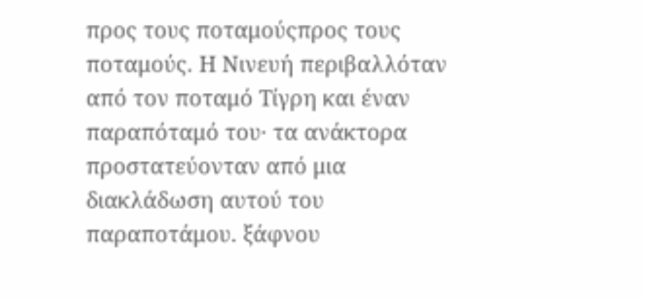προς τους ποταμούςπρος τους ποταμούς. Η Νινευή περιβαλλόταν από τον ποταμό Τίγρη και έναν παραπόταμό του· τα ανάκτορα προστατεύονταν από μια διακλάδωση αυτού του παραποτάμου. ξάφνου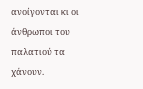ανοίγονται κι οι άνθρωποι του παλατιού τα χάνουν.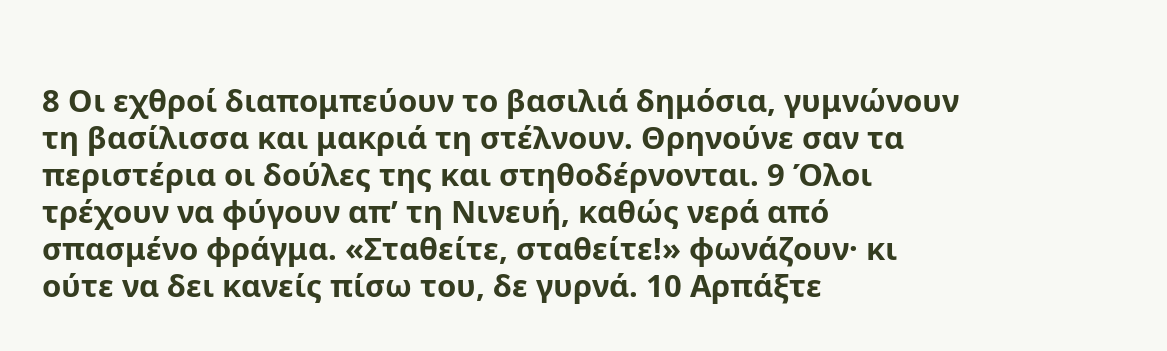8 Οι εχθροί διαπομπεύουν το βασιλιά δημόσια, γυμνώνουν τη βασίλισσα και μακριά τη στέλνουν. Θρηνούνε σαν τα περιστέρια οι δούλες της και στηθοδέρνονται. 9 Όλοι τρέχουν να φύγουν απ’ τη Νινευή, καθώς νερά από σπασμένο φράγμα. «Σταθείτε, σταθείτε!» φωνάζουν· κι ούτε να δει κανείς πίσω του, δε γυρνά. 10 Αρπάξτε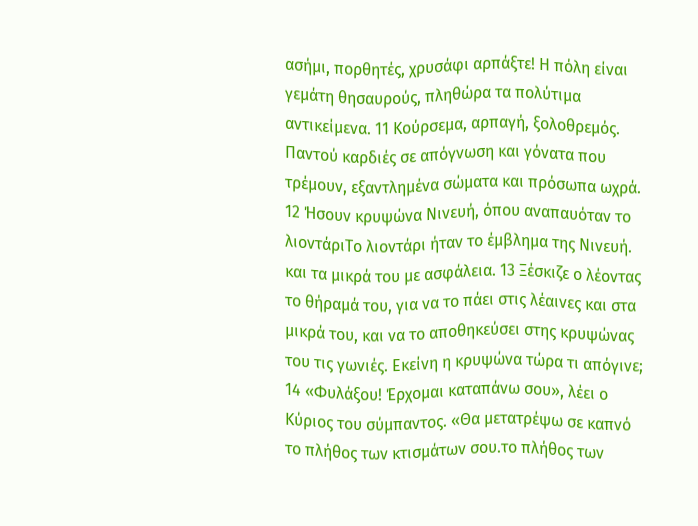ασήμι, πορθητές, χρυσάφι αρπάξτε! Η πόλη είναι γεμάτη θησαυρούς, πληθώρα τα πολύτιμα αντικείμενα. 11 Κούρσεμα, αρπαγή, ξολοθρεμός. Παντού καρδιές σε απόγνωση και γόνατα που τρέμουν, εξαντλημένα σώματα και πρόσωπα ωχρά.
12 Ήσουν κρυψώνα Νινευή, όπου αναπαυόταν το λιοντάριΤο λιοντάρι ήταν το έμβλημα της Νινευή. και τα μικρά του με ασφάλεια. 13 Ξέσκιζε ο λέοντας το θήραμά του, για να το πάει στις λέαινες και στα μικρά του, και να το αποθηκεύσει στης κρυψώνας του τις γωνιές. Εκείνη η κρυψώνα τώρα τι απόγινε;
14 «Φυλάξου! Έρχομαι καταπάνω σου», λέει ο Κύριος του σύμπαντος. «Θα μετατρέψω σε καπνό το πλήθος των κτισμάτων σου.το πλήθος των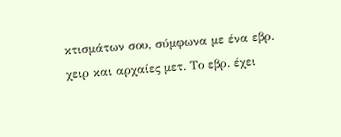κτισμάτων σου, σύμφωνα με ένα εβρ. χειρ και αρχαίες μετ. Το εβρ. έχει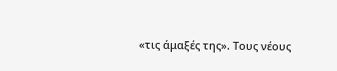«τις άμαξές της». Τους νέους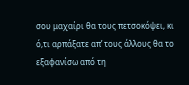σου μαχαίρι θα τους πετσοκόψει, κι ό,τι αρπάξατε απ’ τους άλλους θα το εξαφανίσω από τη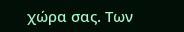χώρα σας. Των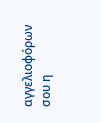αγγελιοφόρων σου η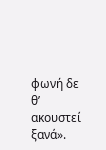φωνή δε θ’ ακουστεί ξανά».